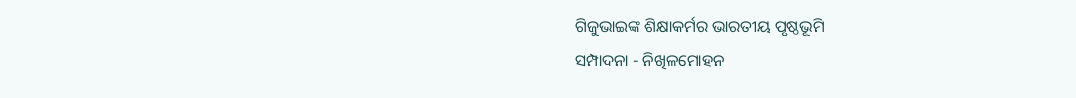ଗିଜୁଭାଇଙ୍କ ଶିକ୍ଷାକର୍ମର ଭାରତୀୟ ପୃଷ୍ଠଭୂମି
ସମ୍ପାଦନା - ନିଖିଳମୋହନ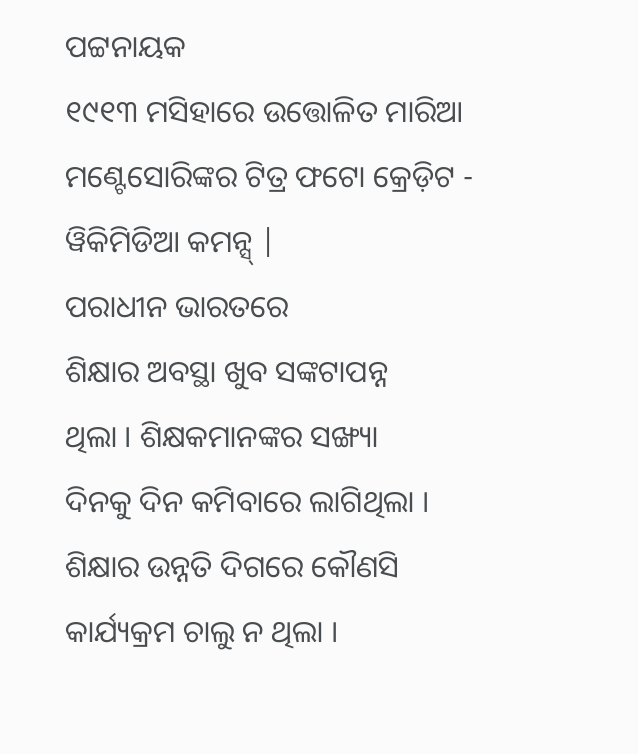ପଟ୍ଟନାୟକ
୧୯୧୩ ମସିହାରେ ଉତ୍ତୋଳିତ ମାରିଆ ମଣ୍ଟେସୋରିଙ୍କର ଟିତ୍ର ଫଟୋ କ୍ରେଡ଼ିଟ - ୱିକିମିଡିଆ କମନ୍ସ୍ |
ପରାଧୀନ ଭାରତରେ
ଶିକ୍ଷାର ଅବସ୍ଥା ଖୁବ ସଙ୍କଟାପନ୍ନ
ଥିଲା । ଶିକ୍ଷକମାନଙ୍କର ସଙ୍ଖ୍ୟା
ଦିନକୁ ଦିନ କମିବାରେ ଲାଗିଥିଲା ।
ଶିକ୍ଷାର ଉନ୍ନତି ଦିଗରେ କୌଣସି
କାର୍ଯ୍ୟକ୍ରମ ଚାଲୁ ନ ଥିଲା ।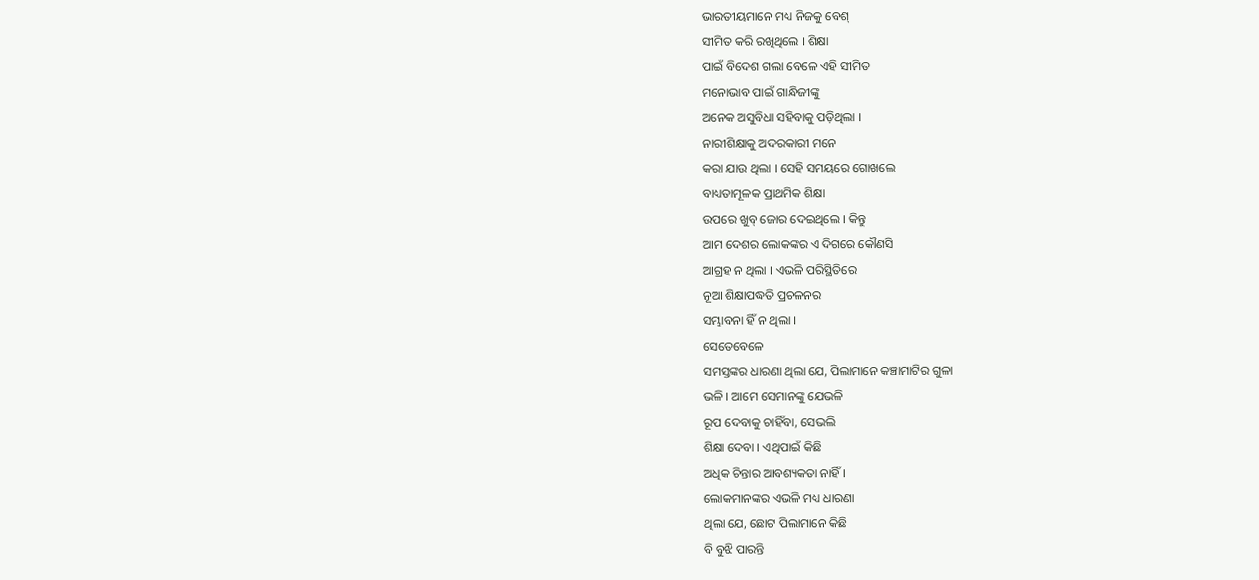ଭାରତୀୟମାନେ ମଧ୍ୟ ନିଜକୁ ବେଶ୍
ସୀମିତ କରି ରଖିଥିଲେ । ଶିକ୍ଷା
ପାଇଁ ବିଦେଶ ଗଲା ବେଳେ ଏହି ସୀମିତ
ମନୋଭାବ ପାଇଁ ଗାନ୍ଧିଜୀଙ୍କୁ
ଅନେକ ଅସୁବିଧା ସହିବାକୁ ପଡ଼ିଥିଲା ।
ନାରୀଶିକ୍ଷାକୁ ଅଦରକାରୀ ମନେ
କରା ଯାଉ ଥିଲା । ସେହି ସମୟରେ ଗୋଖଲେ
ବାଧ୍ୟତାମୂଳକ ପ୍ରାଥମିକ ଶିକ୍ଷା
ଉପରେ ଖୁବ୍ ଜୋର ଦେଇଥିଲେ । କିନ୍ତୁ
ଆମ ଦେଶର ଲୋକଙ୍କର ଏ ଦିଗରେ କୌଣସି
ଆଗ୍ରହ ନ ଥିଲା । ଏଭଳି ପରିସ୍ଥିତିରେ
ନୂଆ ଶିକ୍ଷାପଦ୍ଧତି ପ୍ରଚଳନର
ସମ୍ଭାବନା ହିଁ ନ ଥିଲା ।
ସେତେବେଳେ
ସମସ୍ତଙ୍କର ଧାରଣା ଥିଲା ଯେ, ପିଲାମାନେ କଞ୍ଚାମାଟିର ଗୁଳା
ଭଳି । ଆମେ ସେମାନଙ୍କୁ ଯେଭଳି
ରୂପ ଦେବାକୁ ଚାହିଁବା, ସେଭଲି
ଶିକ୍ଷା ଦେବା । ଏଥିପାଇଁ କିଛି
ଅଧିକ ଚିନ୍ତାର ଆବଶ୍ୟକତା ନାହିଁ ।
ଲୋକମାନଙ୍କର ଏଭଳି ମଧ୍ୟ ଧାରଣା
ଥିଲା ଯେ, ଛୋଟ ପିଲାମାନେ କିଛି
ବି ବୁଝି ପାରନ୍ତି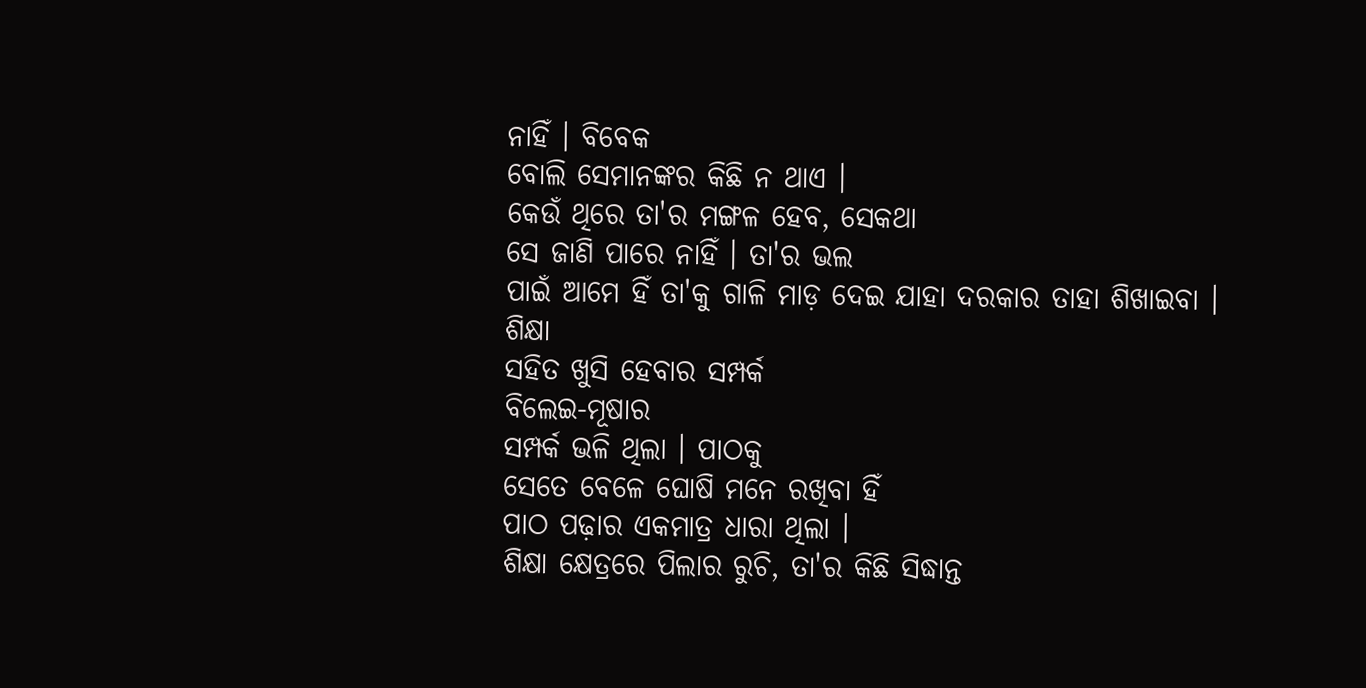ନାହିଁ । ବିବେକ
ବୋଲି ସେମାନଙ୍କର କିଛି ନ ଥାଏ ।
କେଉଁ ଥିରେ ତା'ର ମଙ୍ଗଳ ହେବ, ସେକଥା
ସେ ଜାଣି ପାରେ ନାହିଁ । ତା'ର ଭଲ
ପାଇଁ ଆମେ ହିଁ ତା'କୁ ଗାଳି ମାଡ଼ ଦେଇ ଯାହା ଦରକାର ତାହା ଶିଖାଇବା ।
ଶିକ୍ଷା
ସହିତ ଖୁସି ହେବାର ସମ୍ପର୍କ
ବିଲେଇ-ମୂଷାର
ସମ୍ପର୍କ ଭଳି ଥିଲା । ପାଠକୁ
ସେତେ ବେଳେ ଘୋଷି ମନେ ରଖିବା ହିଁ
ପାଠ ପଢ଼ାର ଏକମାତ୍ର ଧାରା ଥିଲା ।
ଶିକ୍ଷା କ୍ଷେତ୍ରରେ ପିଲାର ରୁଚି, ତା'ର କିଛି ସିଦ୍ଧାନ୍ତ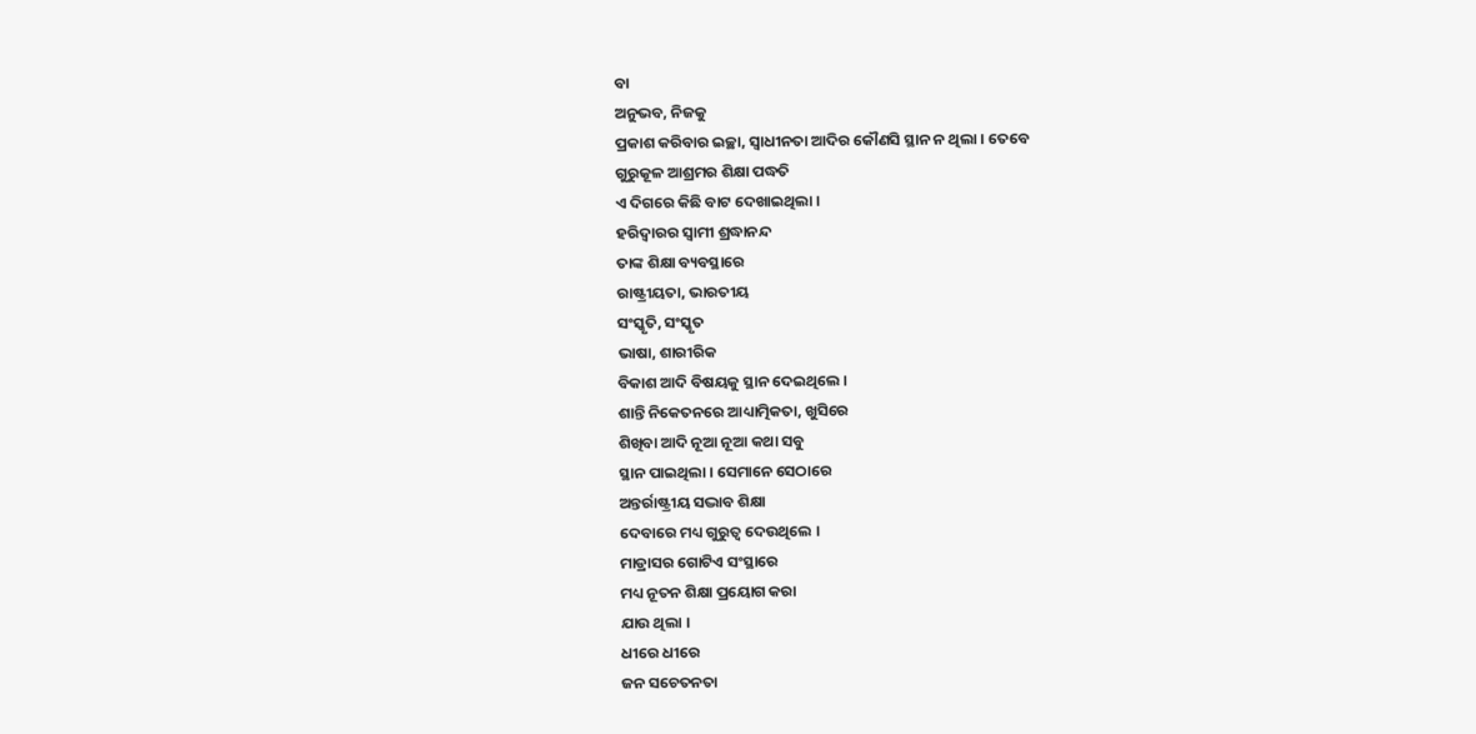ବା
ଅନୁଭବ, ନିଜକୁ
ପ୍ରକାଶ କରିବାର ଇଚ୍ଛା, ସ୍ୱାଧୀନତା ଆଦିର କୌଣସି ସ୍ଥାନ ନ ଥିଲା । ତେବେ
ଗୁରୁକୂଳ ଆଶ୍ରମର ଶିକ୍ଷା ପଦ୍ଧତି
ଏ ଦିଗରେ କିଛି ବାଟ ଦେଖାଇଥିଲା ।
ହରିଦ୍ୱାରର ସ୍ୱାମୀ ଶ୍ରଦ୍ଧାନନ୍ଦ
ତାଙ୍କ ଶିକ୍ଷା ବ୍ୟବସ୍ଥାରେ
ରାଷ୍ଟ୍ରୀୟତା, ଭାରତୀୟ
ସଂସ୍କୃତି, ସଂସ୍କୃତ
ଭାଷା, ଶାରୀରିକ
ବିକାଶ ଆଦି ବିଷୟକୁ ସ୍ଥାନ ଦେଇଥିଲେ ।
ଶାନ୍ତି ନିକେତନରେ ଆଧ୍ୟାତ୍ମିକତା, ଖୁସିରେ
ଶିଖିବା ଆଦି ନୂଆ ନୂଆ କଥା ସବୁ
ସ୍ଥାନ ପାଇଥିଲା । ସେମାନେ ସେଠାରେ
ଅନ୍ତର୍ରାଷ୍ଟ୍ରୀୟ ସଦ୍ଭାବ ଶିକ୍ଷା
ଦେବାରେ ମଧ୍ୟ ଗୁରୁତ୍ୱ ଦେଉଥିଲେ ।
ମାଡ୍ରାସର ଗୋଟିଏ ସଂସ୍ଥାରେ
ମଧ୍ୟ ନୂତନ ଶିକ୍ଷା ପ୍ରୟୋଗ କରା
ଯାଉ ଥିଲା ।
ଧୀରେ ଧୀରେ
ଜନ ସଚେତନତା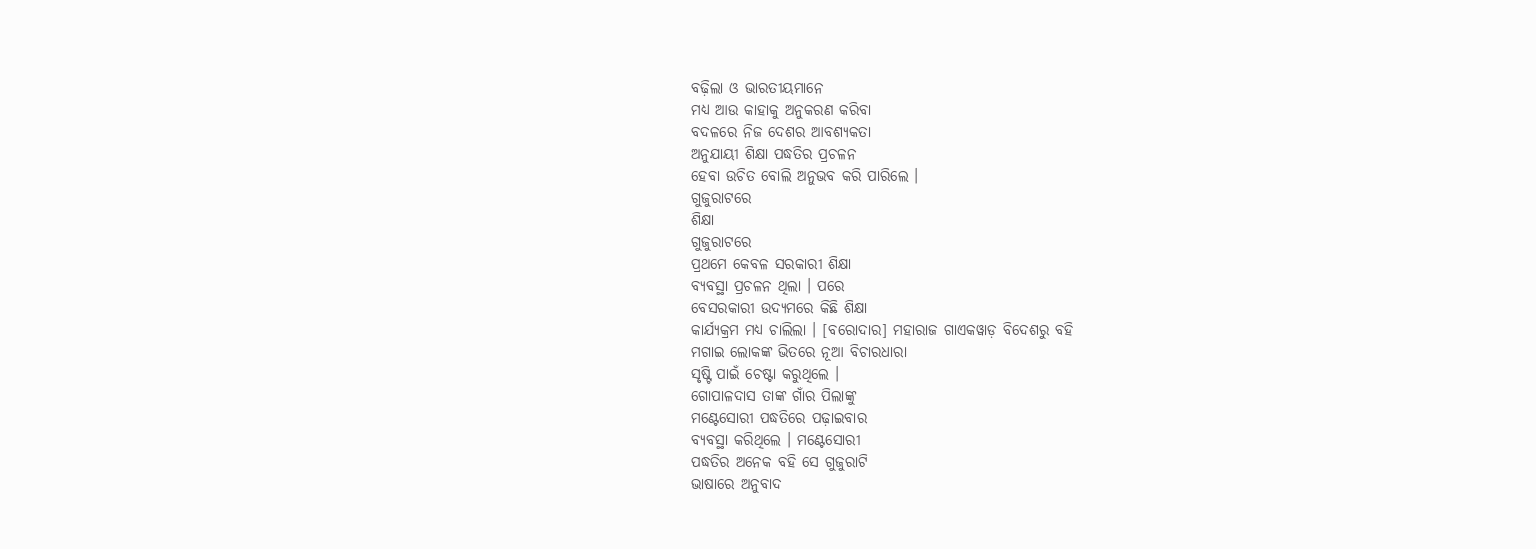ବଢ଼ିଲା ଓ ଭାରତୀୟମାନେ
ମଧ୍ୟ ଆଉ କାହାକୁ ଅନୁକରଣ କରିବା
ବଦଳରେ ନିଜ ଦେଶର ଆବଶ୍ୟକତା
ଅନୁଯାୟୀ ଶିକ୍ଷା ପଦ୍ଧତିର ପ୍ରଚଳନ
ହେବା ଉଚିତ ବୋଲି ଅନୁଭବ କରି ପାରିଲେ ।
ଗୁଜୁରାଟରେ
ଶିକ୍ଷା
ଗୁଜୁରାଟରେ
ପ୍ରଥମେ କେବଳ ସରକାରୀ ଶିକ୍ଷା
ବ୍ୟବସ୍ଥା ପ୍ରଚଳନ ଥିଲା । ପରେ
ବେସରକାରୀ ଉଦ୍ୟମରେ କିଛି ଶିକ୍ଷା
କାର୍ଯ୍ୟକ୍ରମ ମଧ୍ୟ ଚାଲିଲା । [ବରୋଦାର] ମହାରାଜ ଗାଏକୱାଡ଼ ବିଦେଶରୁ ବହି
ମଗାଇ ଲୋକଙ୍କ ଭିତରେ ନୂଆ ବିଚାରଧାରା
ସୃଷ୍ଟି ପାଇଁ ଚେଷ୍ଟା କରୁଥିଲେ ।
ଗୋପାଳଦାସ ତାଙ୍କ ଗାଁର ପିଲାଙ୍କୁ
ମଣ୍ଟେସୋରୀ ପଦ୍ଧତିରେ ପଢ଼ାଇବାର
ବ୍ୟବସ୍ଥା କରିଥିଲେ । ମଣ୍ଟେସୋରୀ
ପଦ୍ଧତିର ଅନେକ ବହି ସେ ଗୁଜୁରାଟି
ଭାଷାରେ ଅନୁବାଦ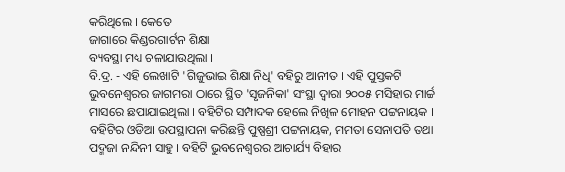କରିଥିଲେ । କେତେ
ଜାଗାରେ କିଣ୍ଡରଗାର୍ଟନ ଶିକ୍ଷା
ବ୍ୟବସ୍ଥା ମଧ୍ୟ ଚଳାଯାଉଥିଲା ।
ବି.ଦ୍ର. - ଏହି ଲେଖାଟି 'ଗିଜୁଭାଇ ଶିକ୍ଷା ନିଧି' ବହିରୁ ଆନୀତ । ଏହି ପୁସ୍ତକଟି ଭୁବନେଶ୍ୱରର ଜାଗମରା ଠାରେ ସ୍ଥିତ 'ସୃଜନିକା' ସଂସ୍ଥା ଦ୍ୱାରା ୨୦୦୫ ମସିହାର ମାର୍ଚ୍ଚ ମାସରେ ଛପାଯାଇଥିଲା । ବହିଟିର ସମ୍ପାଦକ ହେଲେ ନିଖିଳ ମୋହନ ପଟ୍ଟନାୟକ । ବହିଟିର ଓଡିଆ ଉପସ୍ଥାପନା କରିଛନ୍ତି ପୁଷ୍ପଶ୍ରୀ ପଟ୍ଟନାୟକ, ମମତା ସେନାପତି ତଥା ପଦ୍ମଜା ନନ୍ଦିନୀ ସାହୁ । ବହିଟି ଭୁବନେଶ୍ୱରର ଆଚାର୍ଯ୍ୟ ବିହାର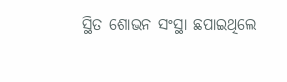ସ୍ଥିତ ଶୋଭନ ସଂସ୍ଥା ଛପାଇଥିଲେ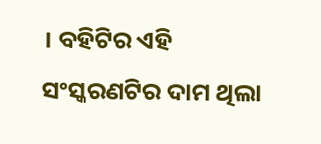। ବହିଟିର ଏହି ସଂସ୍କରଣଟିର ଦାମ ଥିଲା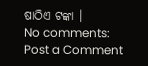ଷାଠିଏ ଟଙ୍କା ।
No comments:
Post a Comment